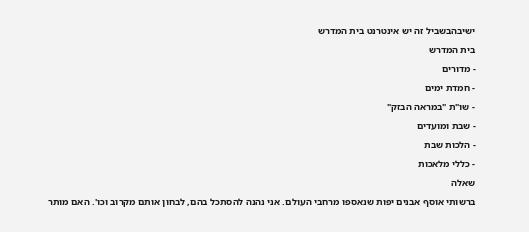ישיבהבשביל זה יש אינטרנט בית המדרש
בית המדרש
- מדורים
- חמדת ימים
- שו"ת "במראה הבזק"
- שבת ומועדים
- הלכות שבת
- כללי מלאכות
שאלה
ברשותי אוסף אבנים יפות שנאספו מרחבי העולם. אני נהנה להסתכל בהם, לבחון אותם מקרוב וכו'. האם מותר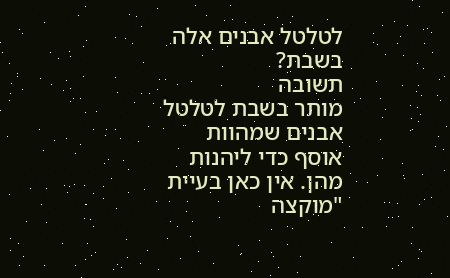לטלטל אבנים אלה בשבת?
תשובה
מותר בשבת לטלטל אבנים שמהוות אוסף כדי ליהנות מהן. אין כאן בעיית "מוקצה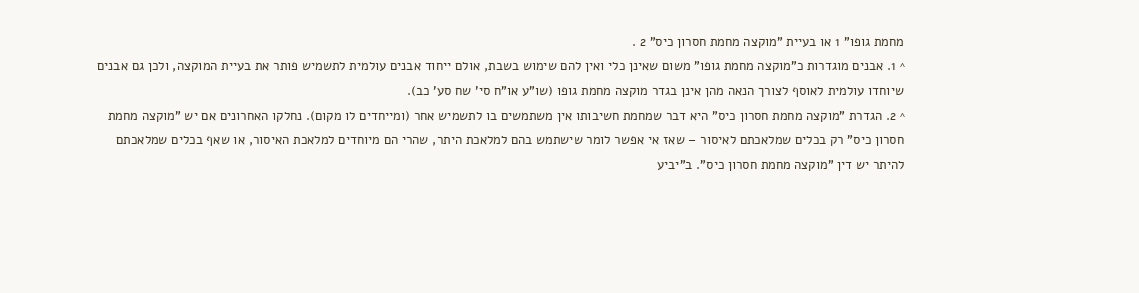מחמת גופו" 1 או בעיית "מוקצה מחמת חסרון כיס" 2 .
^ 1. אבנים מוגדרות כ"מוקצה מחמת גופו" משום שאינן כלי ואין להם שימוש בשבת, אולם ייחוד אבנים עולמית לתשמיש פותר את בעיית המוקצה, ולכן גם אבנים שיוחדו עולמית לאוסף לצורך הנאה מהן אינן בגדר מוקצה מחמת גופו (שו"ע או"ח סי' שח סע' כב).
^ 2. הגדרת "מוקצה מחמת חסרון כיס" היא דבר שמחמת חשיבותו אין משתמשים בו לתשמיש אחר (ומייחדים לו מקום). נחלקו האחרונים אם יש "מוקצה מחמת חסרון כיס" רק בכלים שמלאכתם לאיסור – שאז אי אפשר לומר שישתמש בהם למלאכת היתר, שהרי הם מיוחדים למלאכת האיסור, או שאף בכלים שמלאכתם להיתר יש דין "מוקצה מחמת חסרון כיס". ב"יביע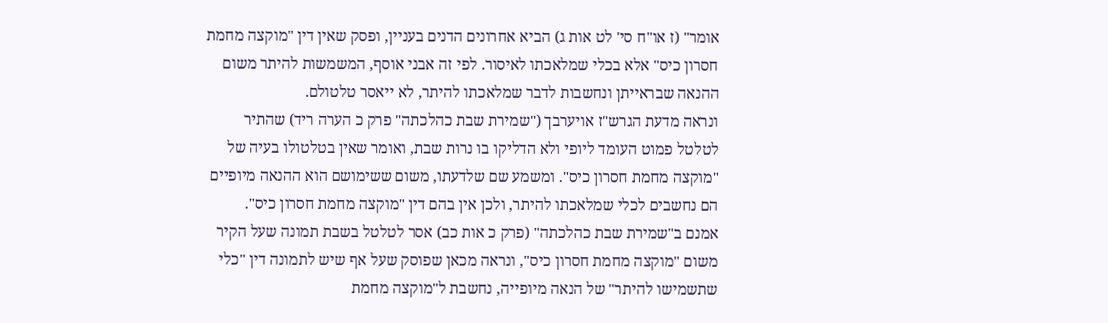אומר" (ז או"ח סי' לט אות ג) הביא אחרונים הדנים בעניין, ופסק שאין דין "מוקצה מחמת חסרון כיס" אלא בכלי שמלאכתו לאיסור. לפי זה אבני אוסף, המשמשות להיתר משום ההנאה שבראייתן ונחשבות לדבר שמלאכתו להיתר, לא ייאסר טלטולם.
ונראה מדעת הגרש"ז אויערבך ("שמירת שבת כהלכתה" פרק כ הערה ריד) שהתיר לטלטל פמוט העומד ליופי ולא הדליקו בו נרות שבת, ואומר שאין בטלטולו בעיה של "מוקצה מחמת חסרון כיס". ומשמע שם שלדעתו, משום ששימושם הוא ההנאה מיופיים הם נחשבים לכלי שמלאכתו להיתר, ולכן אין בהם דין "מוקצה מחמת חסרון כיס".
אמנם ב"שמירת שבת כהלכתה" (פרק כ אות כב) אסר לטלטל בשבת תמונה שעל הקיר משום "מוקצה מחמת חסרון כיס", ונראה מכאן שפוסק שעל אף שיש לתמונה דין "כלי שתשמישו להיתר" של הנאה מיופייה, נחשבת ל"מוקצה מחמת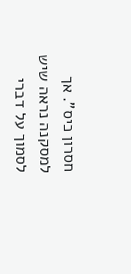חסרון כיס". אך למסקנה נראה שיש לסמוך על דברי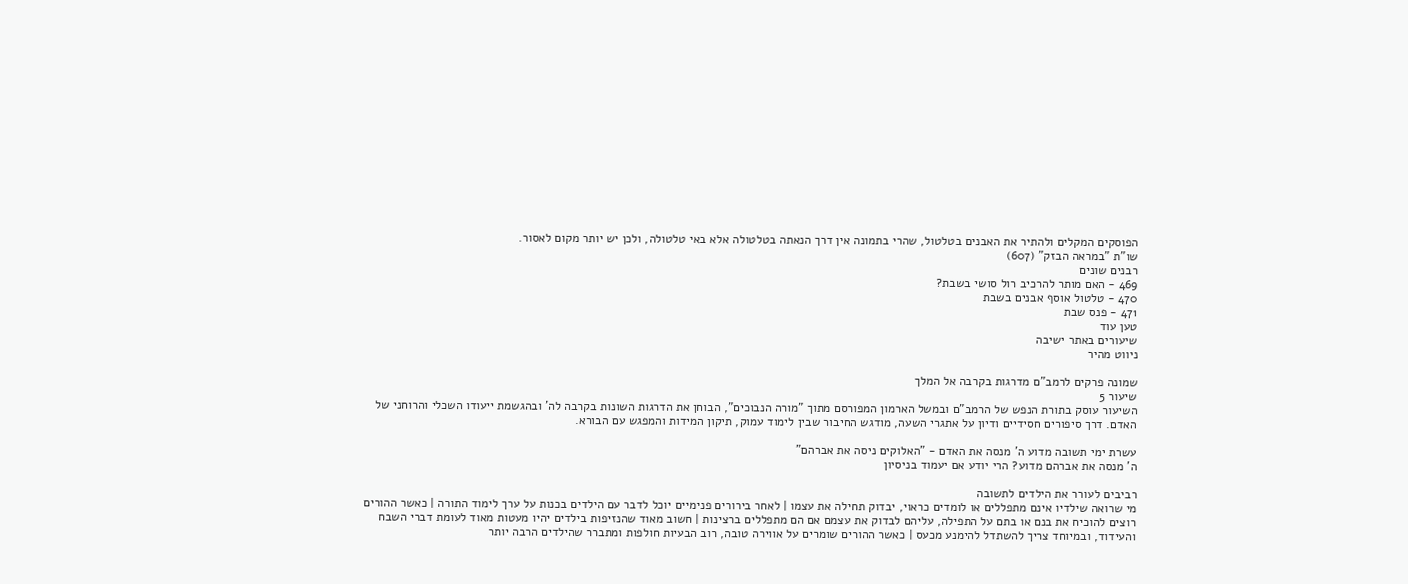הפוסקים המקלים ולהתיר את האבנים בטלטול, שהרי בתמונה אין דרך הנאתה בטלטולה אלא באי טלטולה, ולכן יש יותר מקום לאסור.
שו"ת "במראה הבזק" (607)
רבנים שונים
469 - האם מותר להרכיב רול סושי בשבת?
470 - טלטול אוסף אבנים בשבת
471 - פנס שבת
טען עוד
שיעורים באתר ישיבה
ניווט מהיר

שמונה פרקים לרמב"ם מדרגות בקרבה אל המלך
שיעור 5
השיעור עוסק בתורת הנפש של הרמב"ם ובמשל הארמון המפורסם מתוך "מורה הנבוכים", הבוחן את הדרגות השונות בקרבה לה' ובהגשמת ייעודו השכלי והרוחני של האדם. דרך סיפורים חסידיים ודיון על אתגרי השעה, מודגש החיבור שבין לימוד עמוק, תיקון המידות והמפגש עם הבורא.

עשרת ימי תשובה מדוע ה' מנסה את האדם - "האלוקים ניסה את אברהם"
ה' מנסה את אברהם מדוע? הרי יודע אם יעמוד בניסיון

רביבים לעורר את הילדים לתשובה
מי שרואה שילדיו אינם מתפללים או לומדים כראוי, יבדוק תחילה את עצמו | לאחר בירורים פנימיים יוכל לדבר עם הילדים בכנות על ערך לימוד התורה | כאשר ההורים רוצים להוכיח את בנם או בתם על התפילה, עליהם לבדוק את עצמם אם הם מתפללים ברצינות | חשוב מאוד שהנזיפות בילדים יהיו מעטות מאוד לעומת דברי השבח והעידוד, ובמיוחד צריך להשתדל להימנע מכעס | כאשר ההורים שומרים על אווירה טובה, רוב הבעיות חולפות ומתברר שהילדים הרבה יותר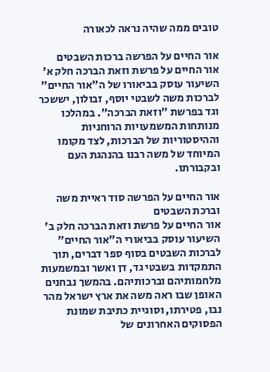טובים ממה שהיה נראה לכאורה

אור החיים על הפרשה ברכות השבטים
אור החיים על פרשת וזאת הברכה חלק א'
השיעור עוסק בביאורו של ה"אור החיים" לברכות משה לשבטי יוסף, זבולון, יששכר וגד בפרשת "וזאת הברכה". במהלכו מנותחות המשמעויות הרוחניות וההיסטוריות של הברכות, לצד מקומו המיוחד של משה רבנו בהנהגת העם ובקבורתו.

אור החיים על הפרשה סוד ראיית משה וברכת השבטים
אור החיים על פרשת וזאת הברכה חלק ב'
השיעור עוסק בביאורי ה"אור החיים" לברכות השבטים בסוף ספר דברים, תוך התמקדות בשבטי גד, דן ואשר ובמשמעות מלחמותיהם וברכותיהם. בהמשך נבחנים האופן שבו ראה משה את ארץ ישראל מהר נבו, פטירתו, וסוגיית כתיבת שמונת הפסוקים האחרונים של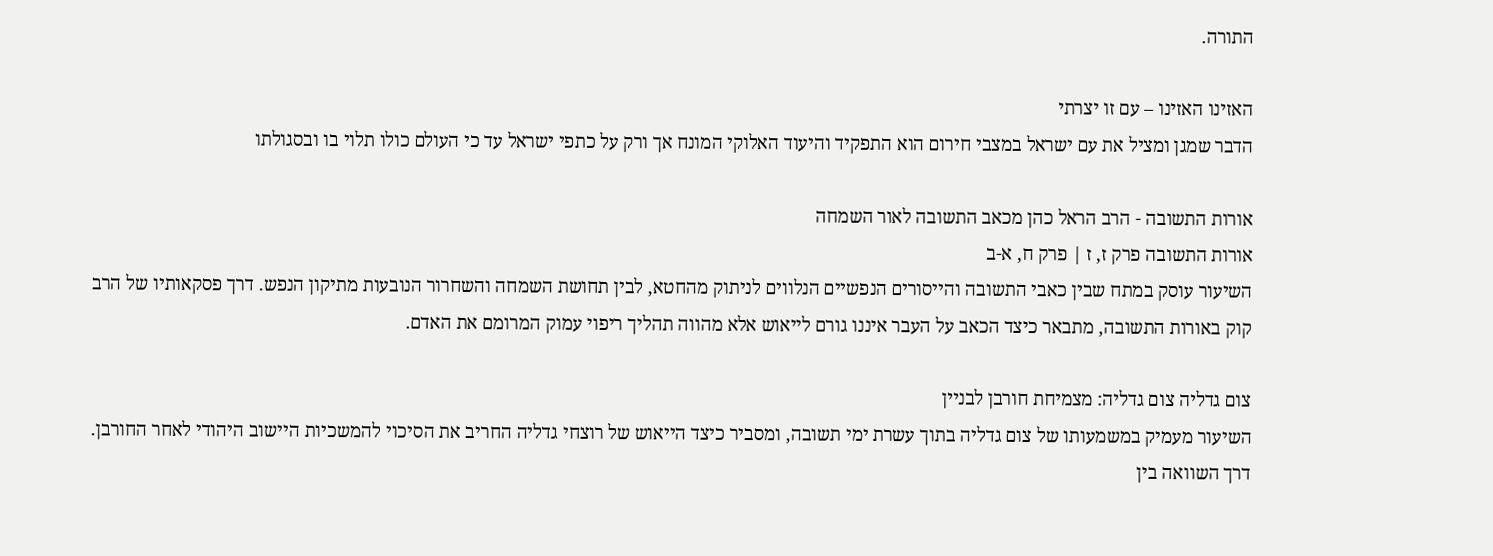התורה.

האזינו האזינו – עם זו יצרתי
הדבר שמגן ומציל את עם ישראל במצבי חירום הוא התפקיד והיעוד האלוקי המונח אך ורק על כתפי ישראל עד כי העולם כולו תלוי בו ובסגולתו

אורות התשובה - הרב הראל כהן מכאב התשובה לאור השמחה
אורות התשובה פרק ז, ז | פרק ח, א-ב
השיעור עוסק במתח שבין כאבי התשובה והייסורים הנפשיים הנלווים לניתוק מהחטא, לבין תחושת השמחה והשחרור הנובעות מתיקון הנפש. דרך פסקאותיו של הרב קוק באורות התשובה, מתבאר כיצד הכאב על העבר איננו גורם לייאוש אלא מהווה תהליך ריפוי עמוק המרומם את האדם.

צום גדליה צום גדליה: מצמיחת חורבן לבניין
השיעור מעמיק במשמעותו של צום גדליה בתוך עשרת ימי תשובה, ומסביר כיצד הייאוש של רוצחי גדליה החריב את הסיכוי להמשכיות היישוב היהודי לאחר החורבן. דרך השוואה בין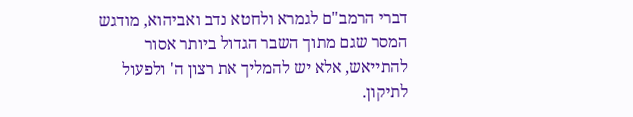דברי הרמב"ם לגמרא ולחטא נדב ואביהוא, מודגש המסר שגם מתוך השבר הגדול ביותר אסור להתייאש, אלא יש להמליך את רצון ה' ולפעול לתיקון.